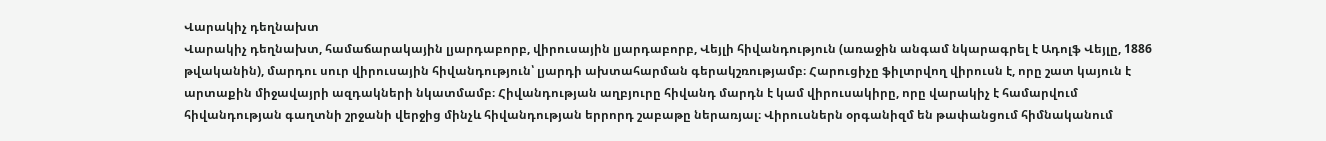Վարակիչ դեղնախտ
Վարակիչ դեղնախտ, համաճարակային լյարդաբորբ, վիրուսային լյարդաբորբ, Վեյլի հիվանդություն (առաջին անգամ նկարագրել է Ադոլֆ Վեյլը, 1886 թվականին), մարդու սուր վիրուսային հիվանդություն՝ լյարդի ախտահարման գերակշռությամբ։ Հարուցիչը ֆիլտրվող վիրուսն է, որը շատ կայուն է արտաքին միջավայրի ազդակների նկատմամբ։ Հիվանդության աղբյուրը հիվանդ մարդն է կամ վիրուսակիրը, որը վարակիչ է համարվում հիվանդության գաղտնի շրջանի վերջից մինչև հիվանդության երրորդ շաբաթը ներառյալ։ Վիրուսներն օրգանիզմ են թափանցում հիմնականում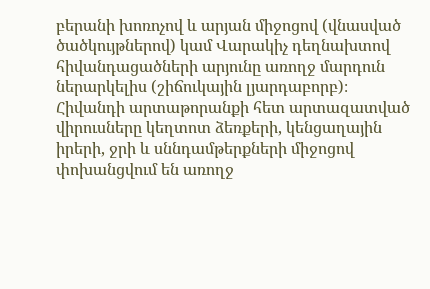բերանի խոռոչով և արյան միջոցով (վնասված ծածկույթներով) կամ Վարակիչ դեղնախտով հիվանդացածների արյունը առողջ մարդուն ներարկելիս (շիճուկային լյարդաբորբ)։ Հիվանդի արտաթորանքի հետ արտազատված վիրուսները կեղտոտ ձեռքերի, կենցաղային իրերի, ջրի և սննդամթերքների միջոցով փոխանցվում են առողջ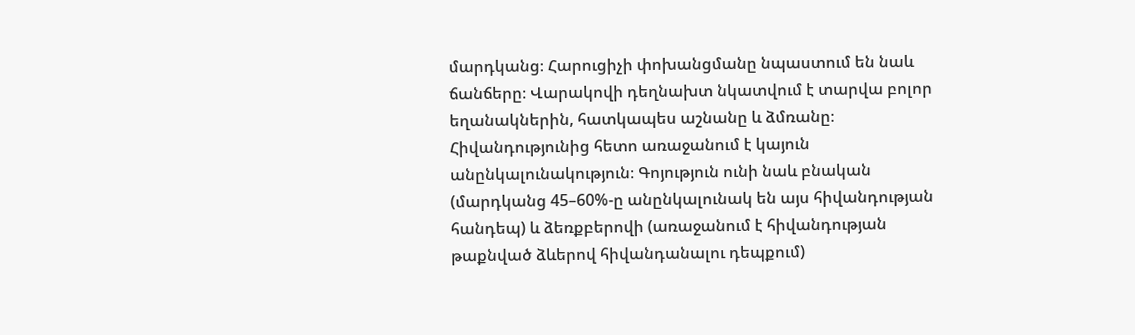մարդկանց։ Հարուցիչի փոխանցմանը նպաստում են նաև ճանճերը։ Վարակովի դեղնախտ նկատվում է տարվա բոլոր եղանակներին, հատկապես աշնանը և ձմռանը։ Հիվանդությունից հետո առաջանում է կայուն անընկալունակություն։ Գոյություն ունի նաև բնական (մարդկանց 45–60%-ը անընկալունակ են այս հիվանդության հանդեպ) և ձեռքբերովի (առաջանում է հիվանդության թաքնված ձևերով հիվանդանալու դեպքում)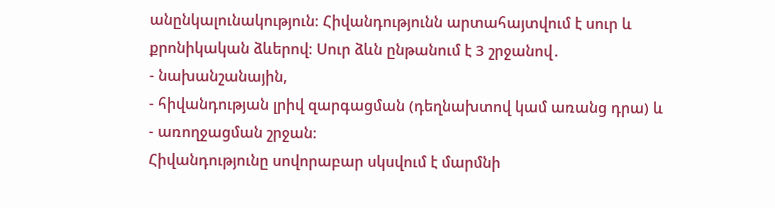անընկալունակություն։ Հիվանդությունն արտահայտվում է սուր և քրոնիկական ձևերով։ Սուր ձևն ընթանում է 3 շրջանով․
- նախանշանային,
- հիվանդության լրիվ զարգացման (դեղնախտով կամ առանց դրա) և
- առողջացման շրջան։
Հիվանդությունը սովորաբար սկսվում է մարմնի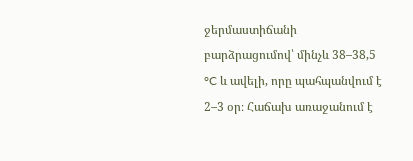ջերմաստիճանի բարձրացումով՝ մինչև 38–38,5 °C և ավելի, որը պահպանվում է 2–3 օր։ Հաճախ առաջանում է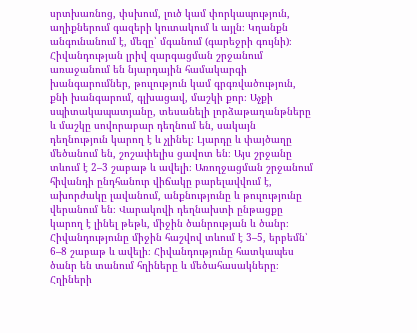սրտխառնոց, փսխում, լուծ կամ փորկապություն, աղիքներում գազերի կուտակում և այլն։ Կղանքն անգունանում է, մեզը՝ մգանում (գարեջրի գույնի)։ Հիվանդության լրիվ զարգացման շրջանում առաջանում են նյարդային համակարգի խանգարումներ, թուլություն կամ գրգռվածություն, քնի խանգարում, գլխացավ, մաշկի քոր։ Աչքի սպիտակապատյանը, տեսանելի լորձաթաղանթները և մաշկը սովորաբար դեղնում են, սակայն դեղնություն կարող է և չլինել։ Լյարդը և փայծաղը մեծանում են, շոշափելիս ցավոտ են։ Այս շրջանը տևում է 2–3 շաբաթ և ավելի։ Առողջացման շրջանում հիվանդի ընդհանուր վիճակը բարելավվում է, ախորժակը լավանում, անքնությունը և թուլությունը վերանում են։ Վարակովի դեղնախտի ընթացքը կարող է լինել թեթև, միջին ծանրության և ծանր։ Հիվանդությունը միջին հաշվով տևում է 3–5, երբեմն՝ 6–8 շաբաթ և ավելի։ Հիվանդությունը հատկապես ծանր են տանում հղիները և մեծահասակները։ Հղիների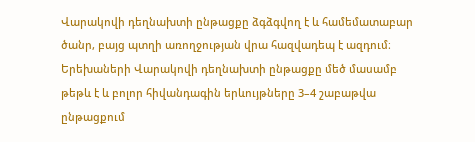Վարակովի դեղնախտի ընթացքը ձգձգվող է և համեմատաբար ծանր, բայց պտղի առողջության վրա հազվադեպ է ազդում։ Երեխաների Վարակովի դեղնախտի ընթացքը մեծ մասամբ թեթև է և բոլոր հիվանդագին երևույթները 3–4 շաբաթվա ընթացքում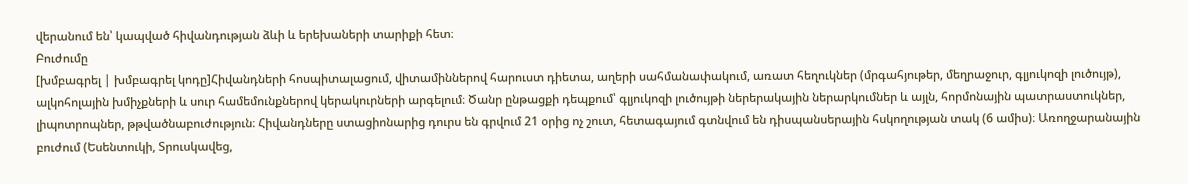վերանում են՝ կապված հիվանդության ձևի և երեխաների տարիքի հետ։
Բուժումը
[խմբագրել | խմբագրել կոդը]Հիվանդների հոսպիտալացում, վիտամիններով հարուստ դիետա, աղերի սահմանափակում, առատ հեղուկներ (մրգահյութեր, մեղրաջուր, գլյուկոզի լուծույթ), ալկոհոլային խմիչքների և սուր համեմունքներով կերակուրների արգելում։ Ծանր ընթացքի դեպքում՝ գլյուկոզի լուծույթի ներերակային ներարկումներ և այլն, հորմոնային պատրաստուկներ, լիպոտրոպներ, թթվածնաբուժություն։ Հիվանդները ստացիոնարից դուրս են գրվում 21 օրից ոչ շուտ, հետագայում գտնվում են դիսպանսերային հսկողության տակ (6 ամիս)։ Առողջարանային բուժում (Եսենտուկի, Տրուսկավեց,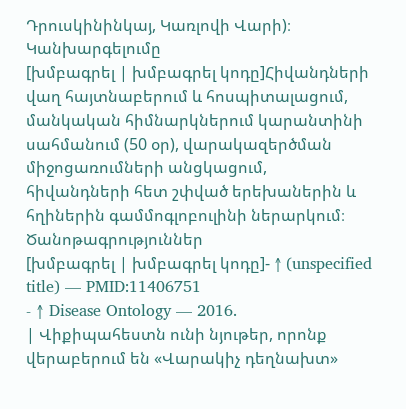Դրուսկինինկայ, Կառլովի Վարի)։
Կանխարգելումը
[խմբագրել | խմբագրել կոդը]Հիվանդների վաղ հայտնաբերում և հոսպիտալացում, մանկական հիմնարկներում կարանտինի սահմանում (50 օր), վարակազերծման միջոցառումների անցկացում, հիվանդների հետ շփված երեխաներին և հղիներին գամմոգլոբուլինի ներարկում։
Ծանոթագրություններ
[խմբագրել | խմբագրել կոդը]- ↑ (unspecified title) — PMID:11406751
- ↑ Disease Ontology — 2016.
| Վիքիպահեստն ունի նյութեր, որոնք վերաբերում են «Վարակիչ դեղնախտ»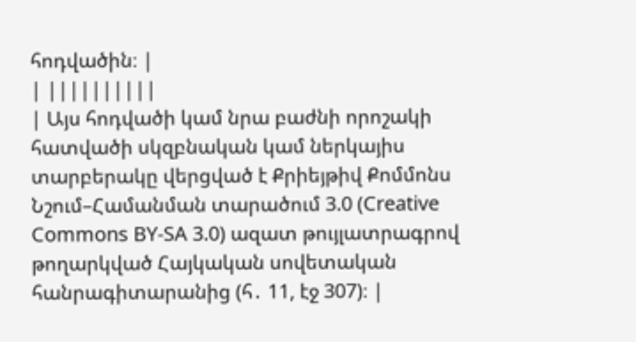հոդվածին։ |
| ||||||||||
| Այս հոդվածի կամ նրա բաժնի որոշակի հատվածի սկզբնական կամ ներկայիս տարբերակը վերցված է Քրիեյթիվ Քոմմոնս Նշում–Համանման տարածում 3.0 (Creative Commons BY-SA 3.0) ազատ թույլատրագրով թողարկված Հայկական սովետական հանրագիտարանից (հ․ 11, էջ 307)։ |